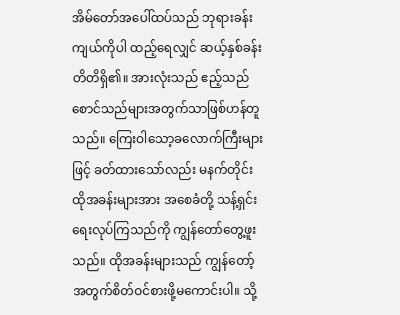အိမ်တော်အပေါ်ထပ်သည် ဘုရားခန်းကျယ်ကိုပါ ထည့်ရေလျှင် ဆယ့်နှစ်ခန်းတိတိရှိ၏။ အားလုံးသည် ဧည့်သည်စောင်သည်များအတွက်သာဖြစ်ဟန်တူသည်။ ကြေးဝါသော့ခလောက်ကြီးများဖြင့် ခတ်ထားသော်လည်း မနက်တိုင်းထိုအခန်းများအား အစေခံတို့ သန့်ရှင်းရေးလုပ်ကြသည်ကို ကျွန်တော်တွေ့ဖူးသည်။ ထိုအခန်းများသည် ကျွန်တော့်အတွက်စိတ်ဝင်စားဖို့မကောင်းပါ။ သို့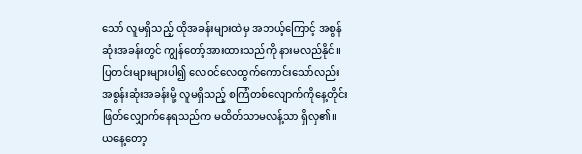သော် လူမရှိသည့် ထိုအခန်းများထဲမှ အဘယ့်ကြောင့် အစွန်ဆုံးအခန်းတွင် ကျွန်တော့်အားထားသည်ကို နားမလည်နိုင်။ ပြတင်းများများပါ၍ လေဝင်လေထွက်ကောင်းသော်လည်း အစွန်းဆုံးအခန်းမို့ လူမရှိသည့် စကြံတစ်လျောက်ကိုနေ့တိုင်းဖြတ်လျှောက်နေရသည်က မထိတ်သာမလန့်သာ ရှိလှ၏။
ယနေ့တော့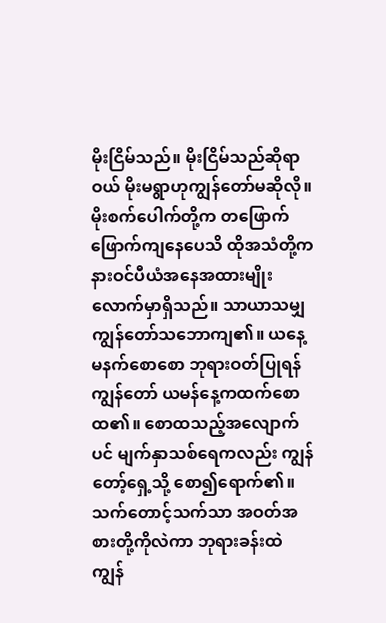မိုးငြိမ်သည်။ မိုးငြိမ်သည်ဆိုရာဝယ် မိုးမရွာဟုကျွန်တော်မဆိုလို။ မိုးစက်ပေါက်တို့က တဖြောက်ဖြောက်ကျနေပေသိ ထိုအသံတို့က နားဝင်ပီယံအနေအထားမျိုးလောက်မှာရှိသည်။ သာယာသမျှ ကျွန်တော်သဘောကျ၏။ ယနေ့မနက်စောစော ဘုရားဝတ်ပြုရန် ကျွန်တော် ယမန်နေ့ကထက်စောထ၏။ စောထသည့်အလျောက်ပင် မျက်နှာသစ်ရေကလည်း ကျွန်တော့်ရှေ့သို့ စော၍ရောက်၏။ သက်တောင့်သက်သာ အဝတ်အစားတို့ကိုလဲကာ ဘုရားခန်းထဲ ကျွန်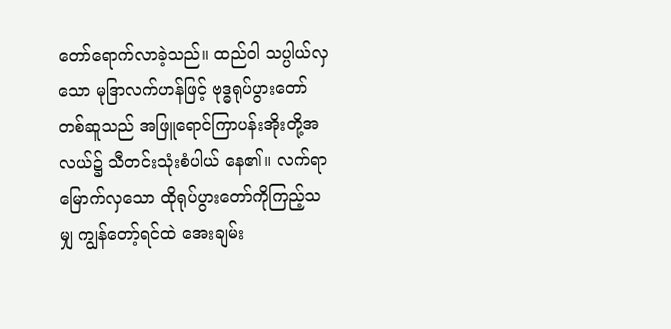တော်ရောက်လာခဲ့သည်။ ထည်ဝါ သပ္ပါယ်လှသော မုဒြာလက်ဟန်ဖြင့် ဗုဒ္ဓရုပ်ပွားတော်တစ်ဆူသည် အဖြူရောင်ကြာပန်းအိုးတို့အလယ်၌ သီတင်းသုံးစံပါယ် နေ၏။ လက်ရာမြောက်လှသော ထိုရုပ်ပွားတော်ကိုကြည့်သမျှ ကျွန်တော့်ရင်ထဲ အေးချမ်း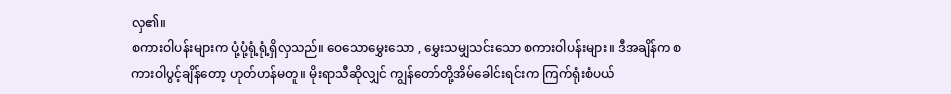လှ၏။
စကားဝါပန်းများက ပုံ့ပုံ့ရုံ့ရုံ့ရှိလှသည်။ ဝေသောမွှေးသော , မွှေးသမျှသင်းသော စကားဝါပန်းများ။ ဒီအချိန်က စကားဝါပွင့်ချိန်တော့ ဟုတ်ဟန်မတူ။ မိုးရာသီဆိုလျှင် ကျွန်တော်တို့အိမ်ခေါင်းရင်းက ကြက်ရုံးစံပယ်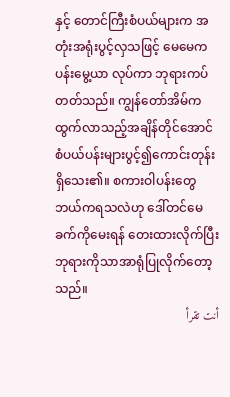နှင့် တောင်ကြီးစံပယ်များက အတုံးအရုံးပွင့်လှသဖြင့် မေမေက ပန်းမွေ့ယာ လုပ်ကာ ဘုရားကပ်တတ်သည်။ ကျွန်တော်အိမ်ကထွက်လာသည့်အချိန်တိုင်အောင် စံပယ်ပန်းများပွင့်၍ကောင်းတုန်း ရှိသေး၏။ စကားဝါပန်းတွေ ဘယ်ကရသလဲဟု ဒေါ်တင်မေခက်ကိုမေးရန် တေးထားလိုက်ပြီး ဘုရားကိုသာအာရုံပြုလိုက်တော့သည်။
أنت تقرأ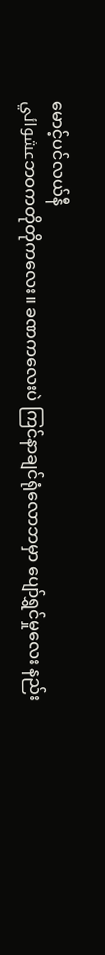မောင့်ပင်လယ်နီ
عشوائيဘဝကတိုတိုကလေး။ ခဏကလေးပဲ ကြင်နာချင်ရုံလောဘမှာ ပျော်ရွှင်မှုလေး နည်း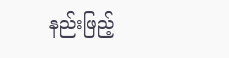နည်းဖြည့်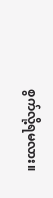စွက်လို့ရမလား။